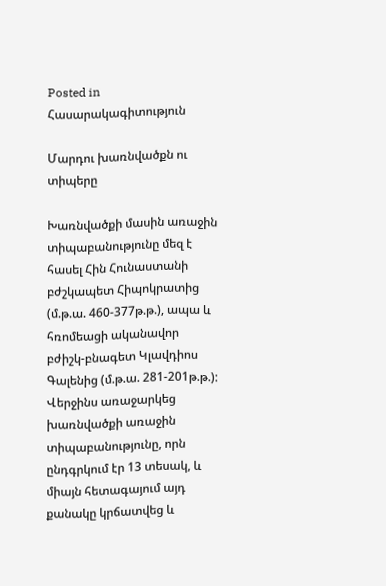Posted in Հասարակագիտություն

Մարդու խառնվածքն ու տիպերը

Խառնվածքի մասին առաջին տիպաբանությունը մեզ է հասել Հին Հունաստանի բժշկապետ Հիպոկրատից (մ.թ.ա. 460-377թ.թ.), ապա և հռոմեացի ականավոր բժիշկ-բնագետ Կլավդիոս Գալենից (մ.թ.ա. 281-201թ.թ.): Վերջինս առաջարկեց խառնվածքի առաջին տիպաբանությունը, որն ընդգրկում էր 13 տեսակ, և միայն հետագայում այդ քանակը կրճատվեց և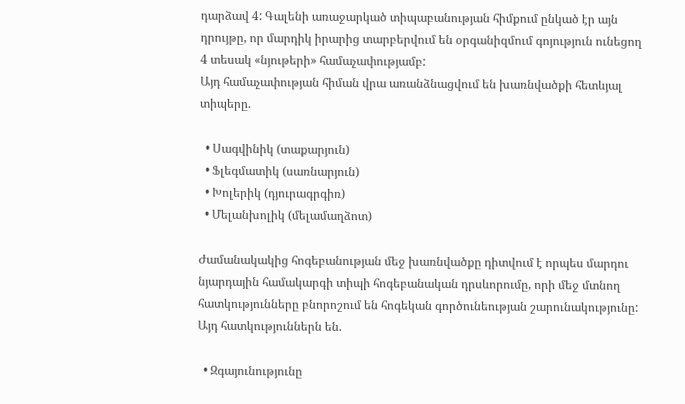դարձավ 4: Գալենի առաջարկած տիպաբանության հիմքում ընկած էր այն դրույթը, որ մարդիկ իրարից տարբերվում են օրգանիզմում գոյություն ունեցող 4 տեսակ «նյութերի» համաչափությամբ:
Այդ համաչափության հիման վրա առանձնացվում են խառնվածքի հետևյալ տիպերը.

  • Սագվինիկ (տաքարյուն)
  • Ֆլեգմատիկ (սառնարյուն)
  • Խոլերիկ (դյուրագրգիռ)
  • Մելանխոլիկ (մելամաղձոտ)

Ժամանակակից հոգեբանության մեջ խառնվածքը դիտվում է որպես մարդու նյարդային համակարգի տիպի հոգեբանական դրսևորումը, որի մեջ մտնող հատկությունները բնորոշում են հոգեկան գործունեության շարունակությունը: Այդ հատկություններն են.

  • Զգայունությունը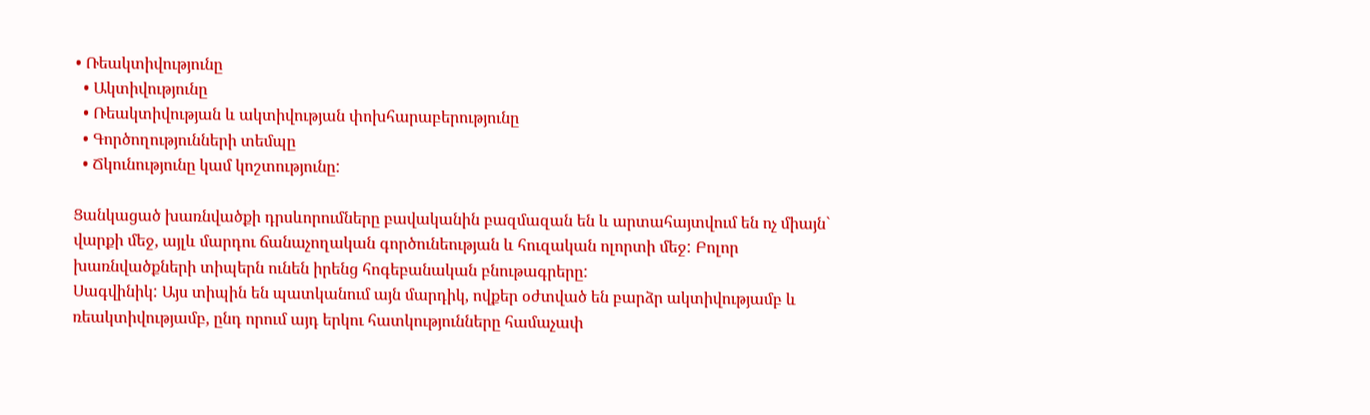• Ռեակտիվությունը
  • Ակտիվությունը
  • Ռեակտիվության և ակտիվության փոխհարաբերությունը
  • Գործողությունների տեմպը
  • Ճկունությունը կամ կոշտությունը:

Ցանկացած խառնվածքի դրսևորումները բավականին բազմազան են և արտահայտվում են ոչ միայն` վարքի մեջ, այլև մարդու ճանաչողական գործունեության և հուզական ոլորտի մեջ: Բոլոր խառնվածքների տիպերն ունեն իրենց հոգեբանական բնութագրերը:
Սագվինիկ: Այս տիպին են պատկանում այն մարդիկ, ովքեր օժտված են բարձր ակտիվությամբ և ռեակտիվությամբ, ընդ որում այդ երկու հատկությունները համաչափ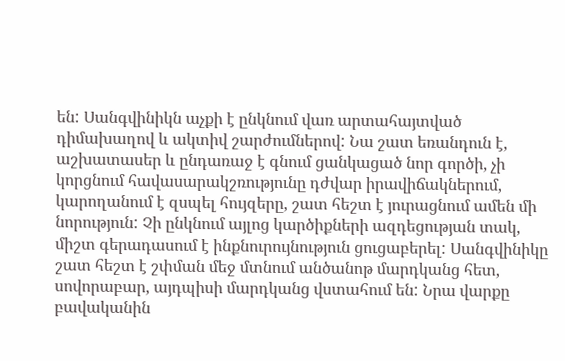են: Սանգվինիկն աչքի է ընկնում վառ արտահայտված դիմախաղով և ակտիվ շարժումներով: Նա շատ եռանդուն է, աշխատասեր և ընդառաջ է գնում ցանկացած նոր գործի, չի կորցնում հավասարակշռությունը դժվար իրավիճակներում, կարողանում է զսպել հույզերը, շատ հեշտ է յուրացնում ամեն մի նորություն: Չի ընկնում այլոց կարծիքների ազդեցության տակ, միշտ գերադասում է ինքնուրույնություն ցուցաբերել: Սանգվինիկը շատ հեշտ է շփման մեջ մտնում անծանոթ մարդկանց հետ, սովորաբար, այդպիսի մարդկանց վստահում են: Նրա վարքը բավականին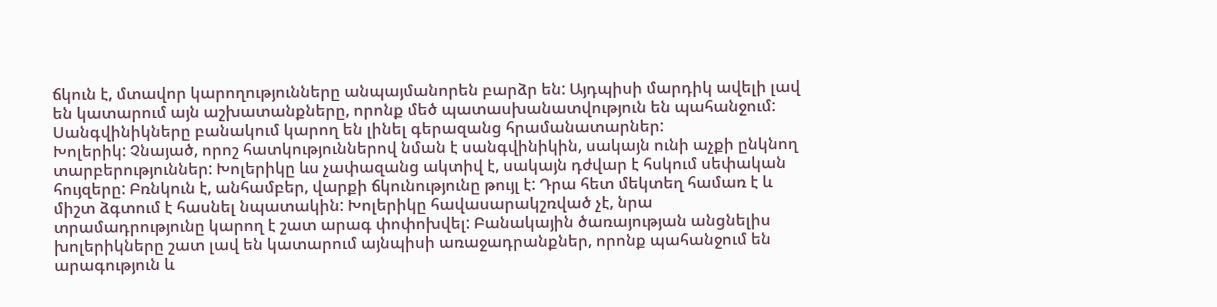ճկուն է, մտավոր կարողությունները անպայմանորեն բարձր են: Այդպիսի մարդիկ ավելի լավ են կատարում այն աշխատանքները, որոնք մեծ պատասխանատվություն են պահանջում: Սանգվինիկները բանակում կարող են լինել գերազանց հրամանատարներ:
Խոլերիկ: Չնայած, որոշ հատկություններով նման է սանգվինիկին, սակայն ունի աչքի ընկնող տարբերություններ: Խոլերիկը ևս չափազանց ակտիվ է, սակայն դժվար է հսկում սեփական հույզերը: Բռնկուն է, անհամբեր, վարքի ճկունությունը թույլ է: Դրա հետ մեկտեղ համառ է և միշտ ձգտում է հասնել նպատակին: Խոլերիկը հավասարակշռված չէ, նրա տրամադրությունը կարող է շատ արագ փոփոխվել: Բանակային ծառայության անցնելիս խոլերիկները շատ լավ են կատարում այնպիսի առաջադրանքներ, որոնք պահանջում են արագություն և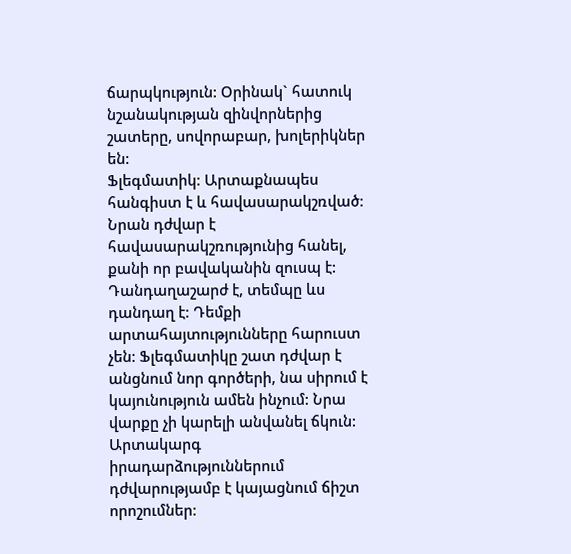ճարպկություն: Օրինակ` հատուկ նշանակության զինվորներից շատերը, սովորաբար, խոլերիկներ են:
Ֆլեգմատիկ: Արտաքնապես հանգիստ է և հավասարակշռված: Նրան դժվար է հավասարակշռությունից հանել, քանի որ բավականին զուսպ է: Դանդաղաշարժ է, տեմպը ևս դանդաղ է: Դեմքի արտահայտությունները հարուստ չեն: Ֆլեգմատիկը շատ դժվար է անցնում նոր գործերի, նա սիրում է կայունություն ամեն ինչում: Նրա վարքը չի կարելի անվանել ճկուն: Արտակարգ իրադարձություններում դժվարությամբ է կայացնում ճիշտ որոշումներ: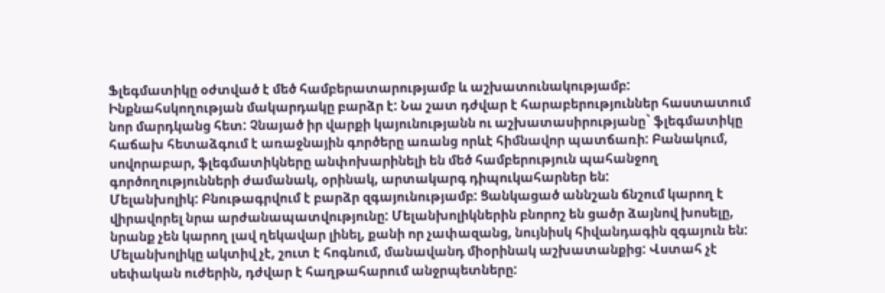Ֆլեգմատիկը օժտված է մեծ համբերատարությամբ և աշխատունակությամբ: Ինքնահսկողության մակարդակը բարձր է: Նա շատ դժվար է հարաբերություններ հաստատում նոր մարդկանց հետ: Չնայած իր վարքի կայունությանն ու աշխատասիրությանը` ֆլեգմատիկը հաճախ հետաձգում է առաջնային գործերը առանց որևէ հիմնավոր պատճառի: Բանակում, սովորաբար, ֆլեգմատիկները անփոխարինելի են մեծ համբերություն պահանջող գործողությունների ժամանակ, օրինակ, արտակարգ դիպուկահարներ են:
Մելանխոլիկ: Բնութագրվում է բարձր զգայունությամբ: Ցանկացած աննշան ճնշում կարող է վիրավորել նրա արժանապատվությունը: Մելանխոլիկներին բնորոշ են ցածր ձայնով խոսելը, նրանք չեն կարող լավ ղեկավար լինել, քանի որ չափազանց, նույնիսկ հիվանդագին զգայուն են: Մելանխոլիկը ակտիվ չէ, շուտ է հոգնում, մանավանդ միօրինակ աշխատանքից: Վստահ չէ սեփական ուժերին, դժվար է հաղթահարում անջրպետները: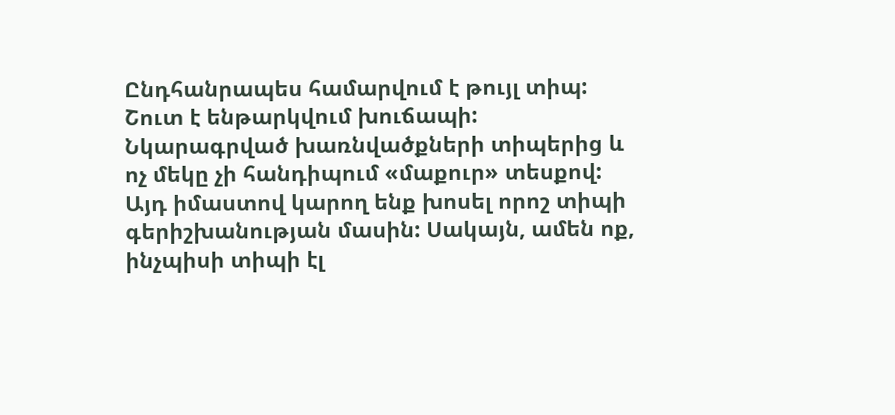Ընդհանրապես համարվում է թույլ տիպ: Շուտ է ենթարկվում խուճապի:
Նկարագրված խառնվածքների տիպերից և ոչ մեկը չի հանդիպում «մաքուր» տեսքով: Այդ իմաստով կարող ենք խոսել որոշ տիպի գերիշխանության մասին: Սակայն, ամեն ոք, ինչպիսի տիպի էլ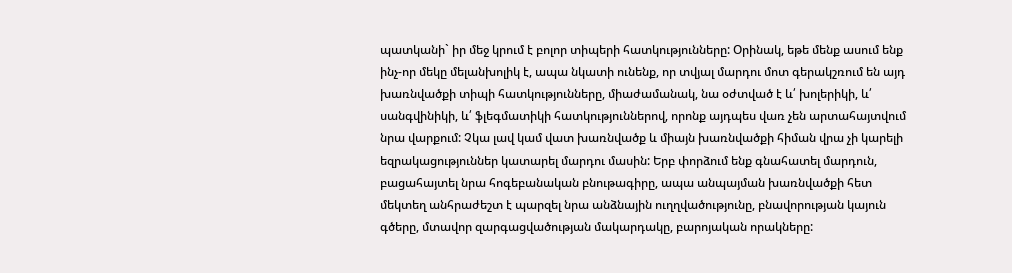պատկանի` իր մեջ կրում է բոլոր տիպերի հատկությունները: Օրինակ, եթե մենք ասում ենք ինչ-որ մեկը մելանխոլիկ է, ապա նկատի ունենք, որ տվյալ մարդու մոտ գերակշռում են այդ խառնվածքի տիպի հատկությունները, միաժամանակ, նա օժտված է և՛ խոլերիկի, և՛ սանգվինիկի, և՛ ֆլեգմատիկի հատկություններով, որոնք այդպես վառ չեն արտահայտվում նրա վարքում: Չկա լավ կամ վատ խառնվածք և միայն խառնվածքի հիման վրա չի կարելի եզրակացություններ կատարել մարդու մասին: Երբ փորձում ենք գնահատել մարդուն, բացահայտել նրա հոգեբանական բնութագիրը, ապա անպայման խառնվածքի հետ մեկտեղ անհրաժեշտ է պարզել նրա անձնային ուղղվածությունը, բնավորության կայուն գծերը, մտավոր զարգացվածության մակարդակը, բարոյական որակները: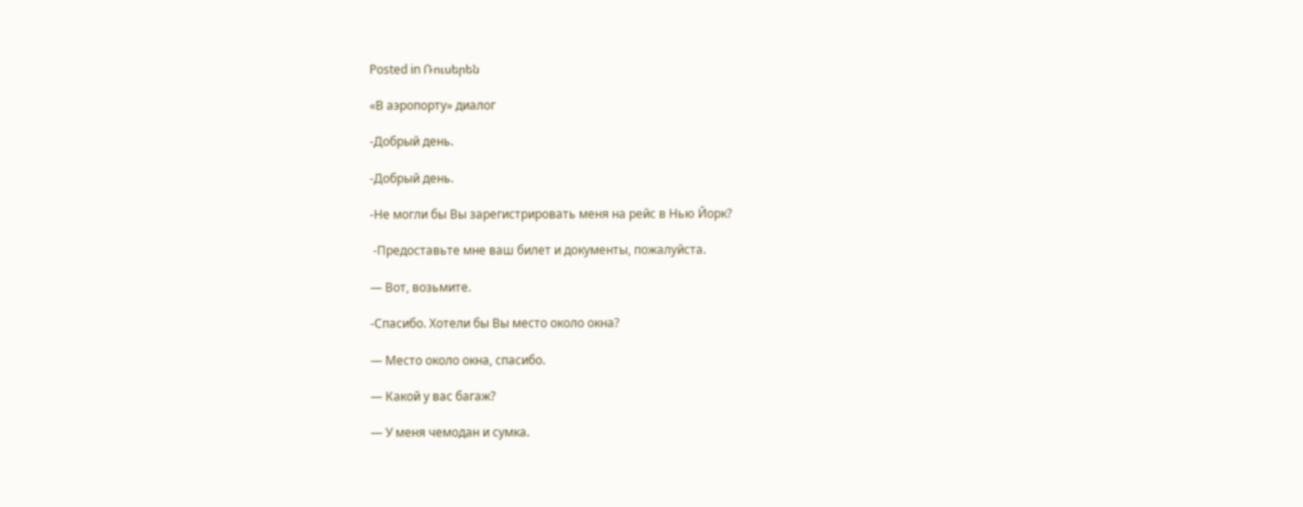Posted in Ռուսերեն

«В аэропорту» диалог

-Добрый день.

-Добрый день.

-Не могли бы Вы зарегистрировать меня на рейс в Нью Йорк?

 -Предоставьте мне ваш билет и документы, пожалуйста.

— Вот, возьмите.

-Спасибо. Хотели бы Вы место около окна?

— Место около окна, спасибо.

— Какой у вас багаж?

— У меня чемодан и сумка.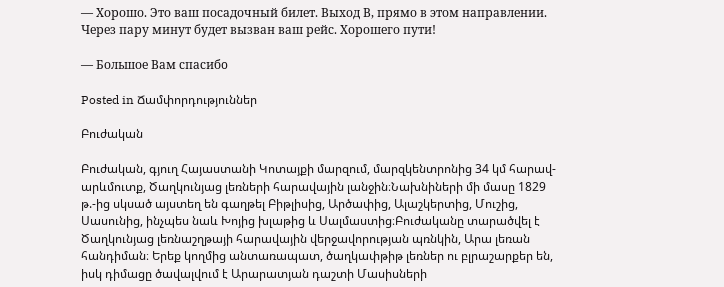— Хорошо. Это ваш посадочный билет. Выход В, прямо в этом направлении. Через пару минут будет вызван ваш рейс. Хорошего пути!

— Большое Вам спасибo

Posted in Ճամփորդություններ

Բուժական

Բուժական, գյուղ Հայաստանի Կոտայքի մարզում, մարզկենտրոնից 34 կմ հարավ-արևմուտք, Ծաղկունյաց լեռների հարավային լանջին։Նախնիների մի մասը 1829 թ.-ից սկսած այստեղ են գաղթել Բիթլիսից, Արծափից, Ալաշկերտից, Մուշից, Սասունից, ինչպես նաև Խոյից խլաթից և Սալմաստից։Բուժականը տարածվել է Ծաղկունյաց լեռնաշղթայի հարավային վերջավորության պռնկին, Արա լեռան հանդիման։ Երեք կողմից անտառապատ, ծաղկափթիթ լեռներ ու բլրաշարքեր են, իսկ դիմացը ծավալվում է Արարատյան դաշտի Մասիսների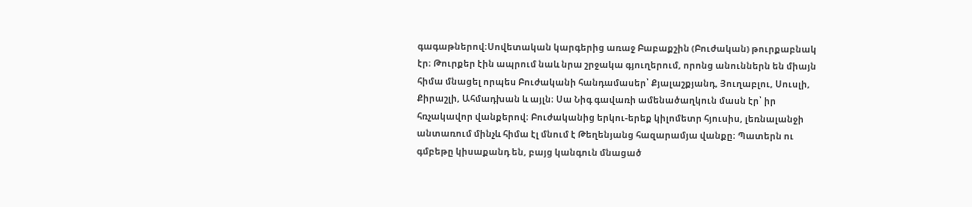գագաթներով։Սովետական կարգերից առաջ Բաբաքշին (Բուժական) թուրքաբնակ էր։ Թուրքեր էին ապրում նաև նրա շրջակա գյուղերում, որոնց անուններն են միայն հիմա մնացել որպես Բուժականի հանդամասեր՝ Քյալաշքյանդ, Յուղաբլու, Սուսլի, Քիրաշլի, Ահմադխան և այլն։ Սա Նիգ գավառի ամենածաղկուն մասն էր՝ իր հռչակավոր վանքերով։ Բուժականից երկու-երեք կիլոմետր հյուսիս, լեռնալանջի անտառում մինչև հիմա էլ մնում է Թեղենյանց հազարամյա վանքը։ Պատերն ու գմբեթը կիսաքանդ են, բայց կանգուն մնացած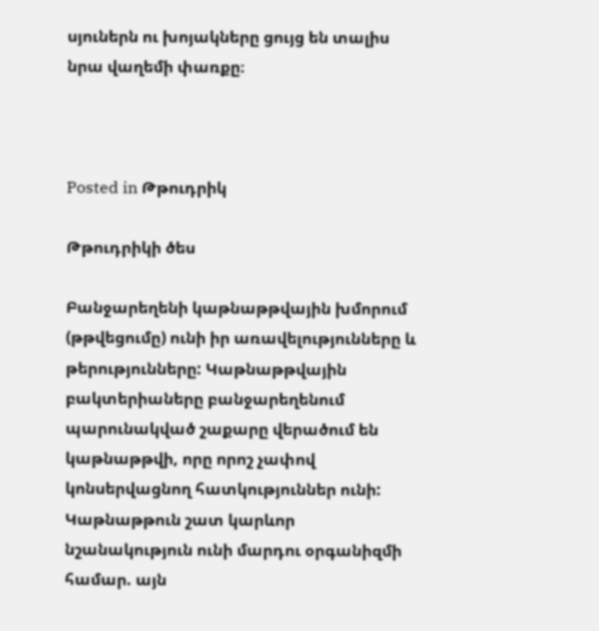սյուներն ու խոյակները ցույց են տալիս նրա վաղեմի փառքը։



Posted in Թթուդրիկ

Թթուդրիկի ծես

Բանջարեղենի կաթնաթթվային խմորում (թթվեցումը) ունի իր առավելությունները և թերությունները: Կաթնաթթվային բակտերիաները բանջարեղենում պարունակված շաքարը վերածում են կաթնաթթվի, որը որոշ չափով կոնսերվացնող հատկություններ ունի: Կաթնաթթուն շատ կարևոր նշանակություն ունի մարդու օրգանիզմի համար. այն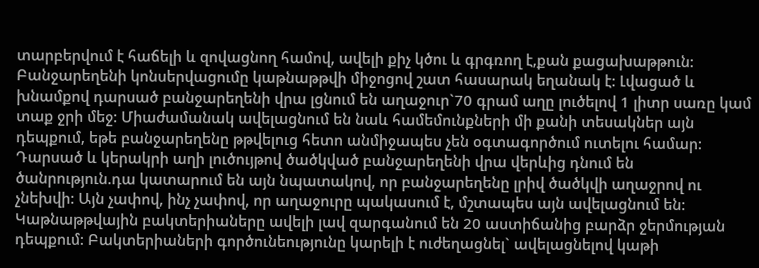տարբերվում է հաճելի և զովացնող համով, ավելի քիչ կծու և գրգռող է,քան քացախաթթուն: Բանջարեղենի կոնսերվացումը կաթնաթթվի միջոցով շատ հասարակ եղանակ է: Լվացած և խնամքով դարսած բանջարեղենի վրա լցնում են աղաջուր`70 գրամ աղը լուծելով 1 լիտր սառը կամ տաք ջրի մեջ: Միաժամանակ ավելացնում են նաև համեմունքների մի քանի տեսակներ այն դեպքում, եթե բանջարեղենը թթվելուց հետո անմիջապես չեն օգտագործում ուտելու համար: Դարսած և կերակրի աղի լուծույթով ծածկված բանջարեղենի վրա վերևից դնում են ծանրություն.դա կատարում են այն նպատակով, որ բանջարեղենը լրիվ ծածկվի աղաջրով ու չնեխվի: Այն չափով, ինչ չափով, որ աղաջուրը պակասում է, մշտապես այն ավելացնում են: Կաթնաթթվային բակտերիաները ավելի լավ զարգանում են 20 աստիճանից բարձր ջերմության դեպքում: Բակտերիաների գործունեությունը կարելի է ուժեղացնել` ավելացնելով կաթի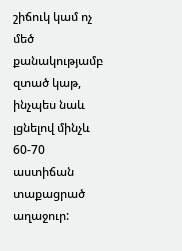շիճուկ կամ ոչ մեծ քանակությամբ զտած կաթ, ինչպես նաև լցնելով մինչև 60-70 աստիճան տաքացրած աղաջուր: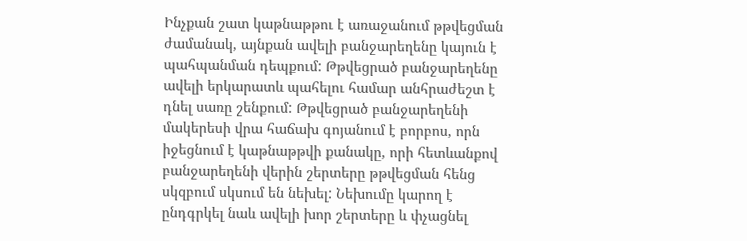Ինչքան շատ կաթնաթթու է առաջանում թթվեցման ժամանակ, այնքան ավելի բանջարեղենը կայուն է պահպանման դեպքում: Թթվեցրած բանջարեղենը ավելի երկարատև պահելու համար անհրաժեշտ է դնել սառը շենքում: Թթվեցրած բանջարեղենի մակերեսի վրա հաճախ գոյանում է բորբոս, որն իջեցնում է կաթնաթթվի քանակը, որի հետևանքով բանջարեղենի վերին շերտերը թթվեցման հենց սկզբում սկսում են նեխել: Նեխումը կարող է ընդգրկել նաև ավելի խոր շերտերը և փչացնել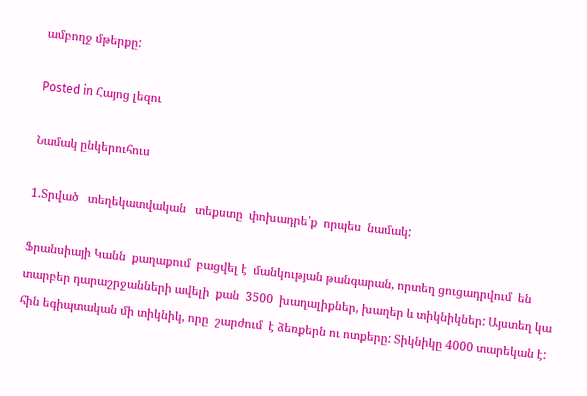ամբողջ մթերքը:

Posted in Հայոց լեզու

Նամակ ընկերուհուս

1.Տրված   տեղեկատվական   տեքստը  փոխադրե՛ք  որպես  նամակ:

Ֆրանսիայի Կանն  քաղաքում  բացվել է  մանկության թանգարան, որտեղ ցուցադրվում  են տարբեր դարաշրջանների ավելի  քան  3500  խաղալիքներ, խաղեր և տիկնիկներ: Այստեղ կա  հին եգիպտական մի տիկնիկ, որը  շարժում  է ձեռքերն ու ոտքերը: Տիկնիկը 4000 տարեկան է: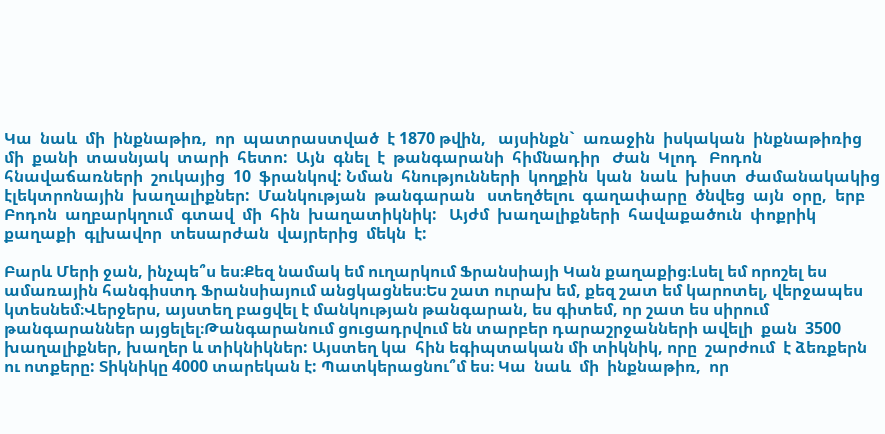Կա  նաև  մի  ինքնաթիռ,  որ  պատրաստված  է 1870 թվին,   այսինքն`  առաջին  իսկական  ինքնաթիռից  մի  քանի  տասնյակ  տարի  հետո:  Այն  գնել  է  թանգարանի  հիմնադիր   Ժան  Կլոդ   Բոդոն  հնավաճառների  շուկայից  10  ֆրանկով: Նման  հնությունների  կողքին  կան  նաև  խիստ  ժամանակակից  էլեկտրոնային  խաղալիքներ:  Մանկության  թանգարան   ստեղծելու  գաղափարը  ծնվեց  այն  օրը,  երբ  Բոդոն  աղբարկղում  գտավ  մի  հին  խաղատիկնիկ:   Այժմ  խաղալիքների  հավաքածուն  փոքրիկ  քաղաքի  գլխավոր  տեսարժան  վայրերից  մեկն  է:

Բարև Մերի ջան, ինչպե՞ս ես։Քեզ նամակ եմ ուղարկում Ֆրանսիայի Կան քաղաքից։Լսել եմ որոշել ես ամառային հանգիստդ Ֆրանսիայում անցկացնես։Ես շատ ուրախ եմ, քեզ շատ եմ կարոտել, վերջապես կտեսնեմ։Վերջերս, այստեղ բացվել է մանկության թանգարան, ես գիտեմ, որ շատ ես սիրում թանգարաններ այցելել։Թանգարանում ցուցադրվում են տարբեր դարաշրջանների ավելի  քան  3500  խաղալիքներ, խաղեր և տիկնիկներ: Այստեղ կա  հին եգիպտական մի տիկնիկ, որը  շարժում  է ձեռքերն ու ոտքերը: Տիկնիկը 4000 տարեկան է: Պատկերացնու՞մ ես։ Կա  նաև  մի  ինքնաթիռ,  որ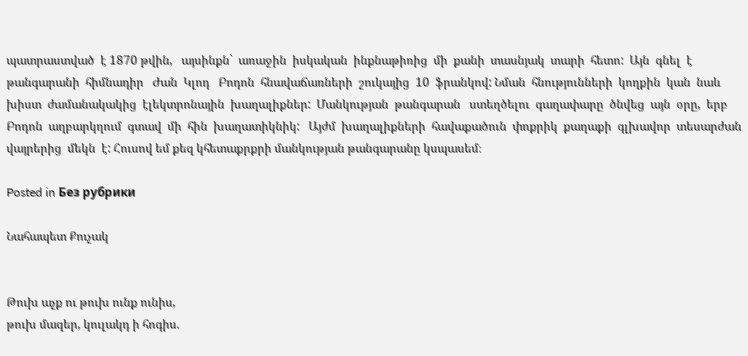պատրաստված  է 1870 թվին,   այսինքն`  առաջին  իսկական  ինքնաթիռից  մի  քանի  տասնյակ  տարի  հետո:  Այն  գնել  է  թանգարանի  հիմնադիր   Ժան  Կլոդ   Բոդոն  հնավաճառների  շուկայից  10  ֆրանկով: Նման  հնությունների  կողքին  կան  նաև  խիստ  ժամանակակից  էլեկտրոնային  խաղալիքներ:  Մանկության  թանգարան   ստեղծելու  գաղափարը  ծնվեց  այն  օրը,  երբ  Բոդոն  աղբարկղում  գտավ  մի  հին  խաղատիկնիկ:   Այժմ  խաղալիքների  հավաքածուն  փոքրիկ  քաղաքի  գլխավոր  տեսարժան  վայրերից  մեկն  է: Հուսով եմ քեզ կհետաքրքրի մանկության թանգարանը կսպասեմ։

Posted in Без рубрики

Նահապետ Քուչակ


Թուխ աչք ու թուխ ունք ունիս,
թուխ մազեր, կուլակդ ի հոգիս.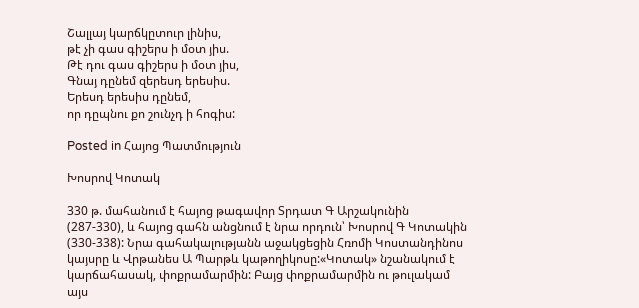Շալլայ կարճկըտուր լինիս,
թէ չի գաս գիշերս ի մօտ յիս.
Թէ դու գաս գիշերս ի մօտ յիս,
Գնայ դընեմ զերեսդ երեսիս.
Երեսդ երեսիս դընեմ,
որ դըպնու քո շունչդ ի հոգիս:

Posted in Հայոց Պատմություն

Խոսրով Կոտակ

330 թ. մահանում է հայոց թագավոր Տրդատ Գ Արշակունին (287-330), և հայոց գահն անցնում է նրա որդուն՝ Խոսրով Գ Կոտակին (330-338): Նրա գահակալությանն աջակցեցին Հռոմի Կոստանդինոս կայսրը և Վրթանես Ա Պարթև կաթողիկոսը:«Կոտակ» նշանակում է կարճահասակ, փոքրամարմին: Բայց փոքրամարմին ու թուլակամ այս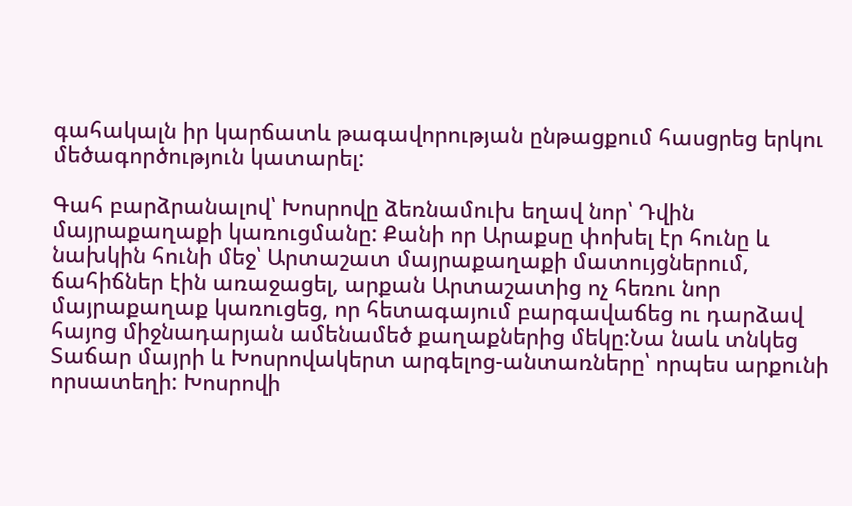գահակալն իր կարճատև թագավորության ընթացքում հասցրեց երկու մեծագործություն կատարել:

Գահ բարձրանալով՝ Խոսրովը ձեռնամուխ եղավ նոր՝ Դվին մայրաքաղաքի կառուցմանը: Քանի որ Արաքսը փոխել էր հունը և նախկին հունի մեջ՝ Արտաշատ մայրաքաղաքի մատույցներում, ճահիճներ էին առաջացել, արքան Արտաշատից ոչ հեռու նոր մայրաքաղաք կառուցեց, որ հետագայում բարգավաճեց ու դարձավ հայոց միջնադարյան ամենամեծ քաղաքներից մեկը:Նա նաև տնկեց Տաճար մայրի և Խոսրովակերտ արգելոց-անտառները՝ որպես արքունի որսատեղի: Խոսրովի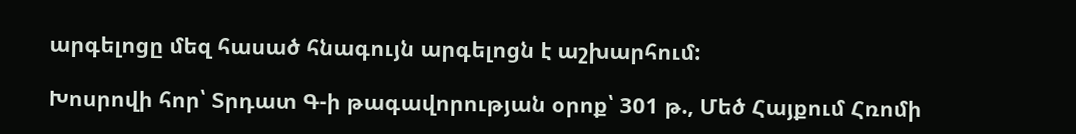արգելոցը մեզ հասած հնագույն արգելոցն է աշխարհում:

Խոսրովի հոր՝ Տրդատ Գ-ի թագավորության օրոք՝ 301 թ., Մեծ Հայքում Հռոմի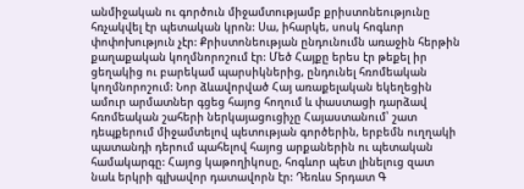անմիջական ու գործուն միջամտությամբ քրիստոնեությունը հռչակվել էր պետական կրոն: Սա, իհարկե, սոսկ հոգևոր փոփոխություն չէր: Քրիստոնեության ընդունումն առաջին հերթին քաղաքական կողմնորոշում էր: Մեծ Հայքը երես էր թեքել իր ցեղակից ու բարեկամ պարսիկներից, ընդունել հռոմեական կողմնորոշում: Նոր ձևավորված Հայ առաքելական եկեղեցին ամուր արմատներ գցեց հայոց հողում և փաստացի դարձավ հռոմեական շահերի ներկայացուցիչը Հայաստանում՝ շատ դեպքերում միջամտելով պետության գործերին, երբեմն ուղղակի պատանդի դերում պահելով հայոց արքաներին ու պետական համակարգը: Հայոց կաթողիկոսը, հոգևոր պետ լինելուց զատ նաև երկրի գլխավոր դատավորն էր: Դեռևս Տրդատ Գ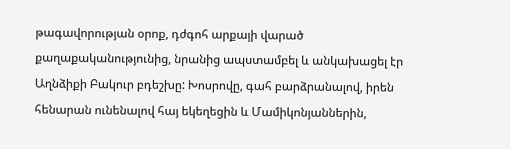թագավորության օրոք, դժգոհ արքայի վարած քաղաքականությունից, նրանից ապստամբել և անկախացել էր Աղնձիքի Բակուր բդեշխը: Խոսրովը, գահ բարձրանալով, իրեն հենարան ունենալով հայ եկեղեցին և Մամիկոնյաններին,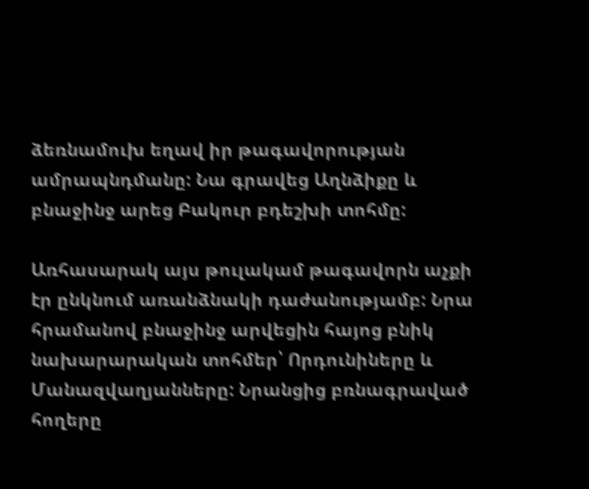ձեռնամուխ եղավ իր թագավորության ամրապնդմանը: Նա գրավեց Աղնձիքը և բնաջինջ արեց Բակուր բդեշխի տոհմը:

Առհասարակ այս թուլակամ թագավորն աչքի էր ընկնում առանձնակի դաժանությամբ: Նրա հրամանով բնաջինջ արվեցին հայոց բնիկ նախարարական տոհմեր՝ Որդունիները և Մանազվաղյանները: Նրանցից բռնագրաված հողերը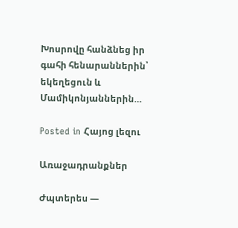Խոսրովը հանձնեց իր գահի հենարաններին՝ եկեղեցուն և Մամիկոնյաններին…

Posted in Հայոց լեզու

Առաջադրանքներ

Ժպտերես —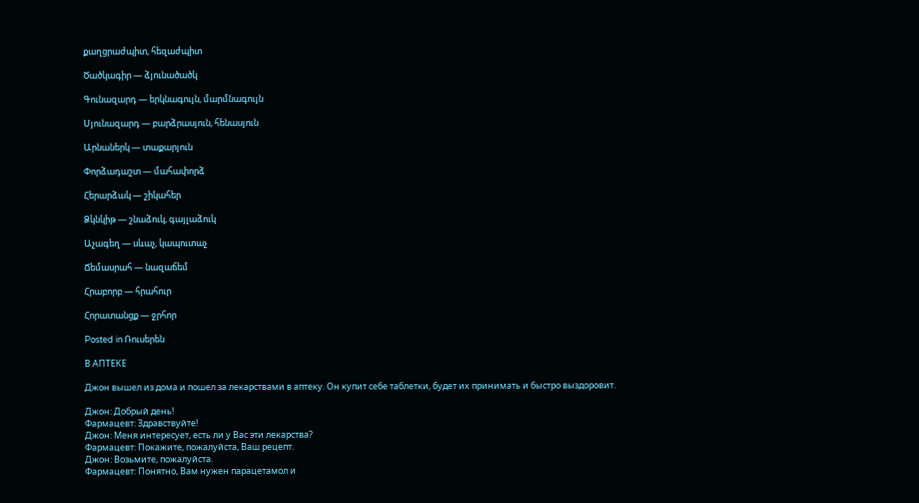քաղցրաժպիտ, հեզաժպիտ

Ծածկագիր — ձյունածածկ

Գունազարդ — երկնագույն, մարմնագույն

Սյունազարդ — բարձրասյուն, հենասյուն

Արնաներկ — տաքարյուն

Փորձադաշտ — մահափորձ

Հերարձակ — շիկահեր

Ձկնկիթ — շնաձուկ, գայլաձուկ

Աչագեղ — սևաչ, կապուտաչ

Ճեմասրահ — նազաճեմ

Հրաբորբ — հրահուր

Հորատանցք — ջրհոր

Posted in Ռուսերեն

В АПТЕКЕ

Джон вышел из дома и пошел за лекарствами в аптеку. Он купит себе таблетки, будет их принимать и быстро выздоровит.

Джон: Добрый день!
Фармацевт: Здравствуйте!
Джон: Меня интересует, есть ли у Вас эти лекарства?
Фармацевт: Покажите, пожалуйста, Ваш рецепт.
Джон: Возьмите, пожалуйста.
Фармацевт: Понятно, Вам нужен парацетамол и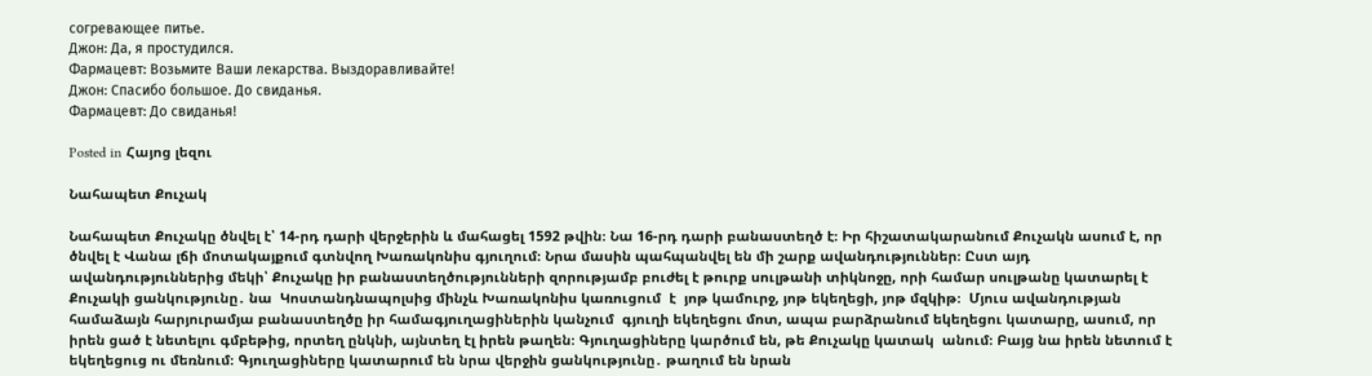согревающее питье.
Джон: Да, я простудился.
Фармацевт: Возьмите Ваши лекарства. Выздоравливайте!
Джон: Спасибо большое. До свиданья.
Фармацевт: До свиданья!

Posted in Հայոց լեզու

Նահապետ Քուչակ

Նահապետ Քուչակը ծնվել է՝ 14-րդ դարի վերջերին և մահացել 1592 թվին։ Նա 16-րդ դարի բանաստեղծ է։ Իր հիշատակարանում Քուչակն ասում է, որ ծնվել է Վանա լճի մոտակայքում գտնվող Խառակոնիս գյուղում։ Նրա մասին պահպանվել են մի շարք ավանդություններ։ Ըստ այդ ավանդություններից մեկի՝ Քուչակը իր բանաստեղծությունների զորությամբ բուժել է թուրք սուլթանի տիկնոջը, որի համար սուլթանը կատարել է Քուչակի ցանկությունը․ նա  Կոստանդնապոլսից մինչև Խառակոնիս կառուցում  է  յոթ կամուրջ, յոթ եկեղեցի, յոթ մզկիթ։  Մյուս ավանդության համաձայն հարյուրամյա բանաստեղծը իր համագյուղացիներին կանչում  գյուղի եկեղեցու մոտ, ապա բարձրանում եկեղեցու կատարը, ասում, որ իրեն ցած է նետելու գմբեթից, որտեղ ընկնի, այնտեղ էլ իրեն թաղեն։ Գյուղացիները կարծում են, թե Քուչակը կատակ  անում։ Բայց նա իրեն նետում է եկեղեցուց ու մեռնում։ Գյուղացիները կատարում են նրա վերջին ցանկությունը․ թաղում են նրան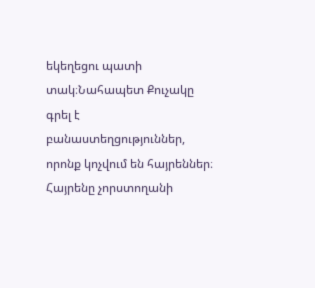եկեղեցու պատի տակ։Նահապետ Քուչակը գրել է բանաստեղցություններ, որոնք կոչվում են հայրեններ։ Հայրենը չորստողանի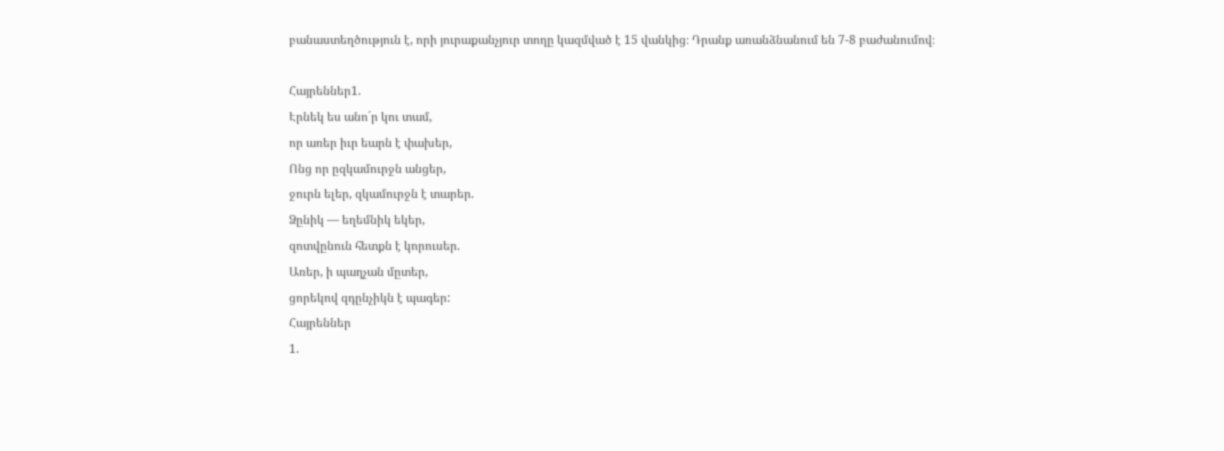բանաստեղծություն է, որի յուրաքանչյուր տողը կազմված է 15 վանկից։ Դրանք առանձնանում են 7-8 բաժանումով։

Հայրեններ1.
Էրնեկ ես անո´ր կու տամ,
որ առեր իւր եարն է փախեր,
Ոնց որ ըզկամուրջն անցեր,
ջուրն ելեր, զկամուրջն է տարեր.
Ձընիկ — եղեմնիկ եկեր,
զոտվընուն հետքն է կորուսեր.
Առեր, ի պաղչան մըտեր,
ցորեկով զդընչիկն է պագեր:
Հայրեններ
1.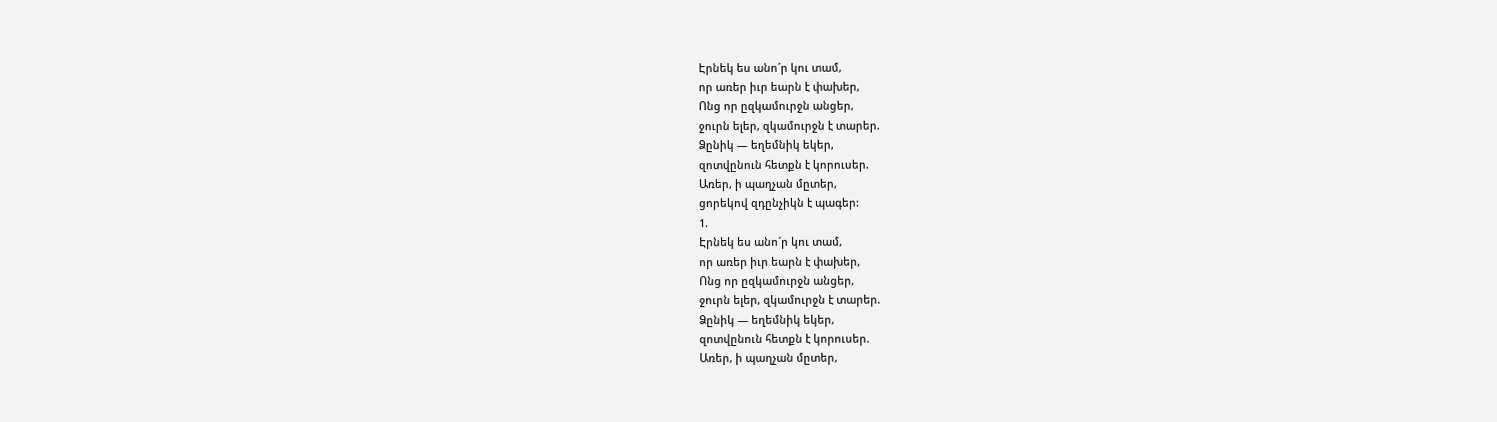Էրնեկ ես անո´ր կու տամ,
որ առեր իւր եարն է փախեր,
Ոնց որ ըզկամուրջն անցեր,
ջուրն ելեր, զկամուրջն է տարեր.
Ձընիկ — եղեմնիկ եկեր,
զոտվընուն հետքն է կորուսեր.
Առեր, ի պաղչան մըտեր,
ցորեկով զդընչիկն է պագեր:
1.
Էրնեկ ես անո´ր կու տամ,
որ առեր իւր եարն է փախեր,
Ոնց որ ըզկամուրջն անցեր,
ջուրն ելեր, զկամուրջն է տարեր.
Ձընիկ — եղեմնիկ եկեր,
զոտվընուն հետքն է կորուսեր.
Առեր, ի պաղչան մըտեր,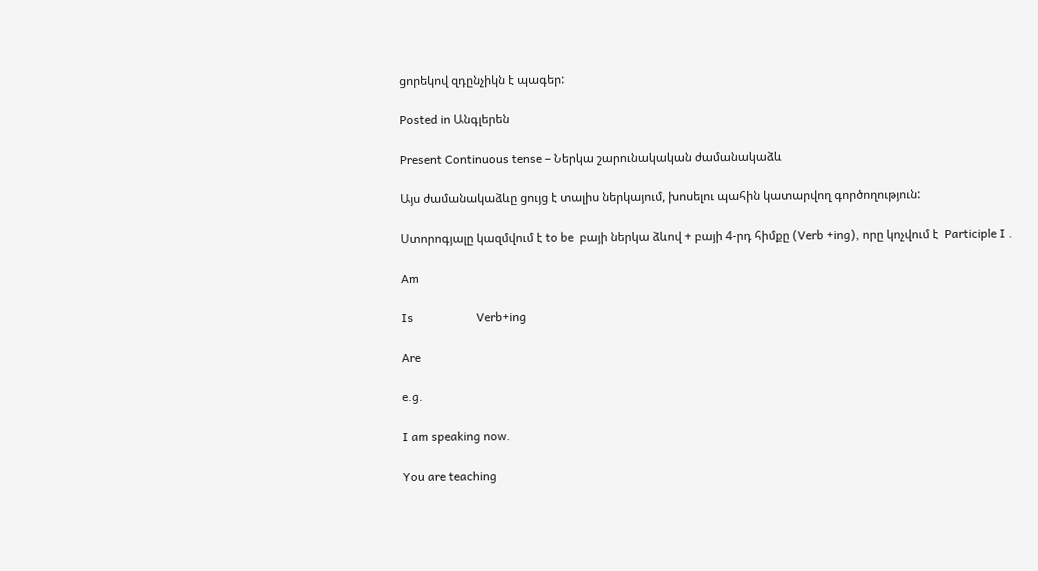ցորեկով զդընչիկն է պագեր:

Posted in Անգլերեն

Present Continuous tense – Ներկա շարունակական ժամանակաձև

Այս ժամանակաձևը ցույց է տալիս ներկայում, խոսելու պահին կատարվող գործողություն:

Ստորոգյալը կազմվում է to be  բայի ներկա ձևով + բայի 4-րդ հիմքը (Verb +ing), որը կոչվում է  Participle I .

Am

Is                     Verb+ing

Are

e.g.

I am speaking now.

You are teaching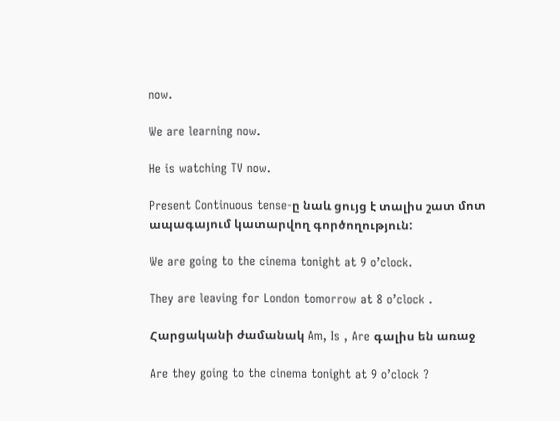now.

We are learning now.

He is watching TV now.

Present Continuous tense-ը նաև ցույց է տալիս շատ մոտ ապագայում կատարվող գործողություն:

We are going to the cinema tonight at 9 o’clock.

They are leaving for London tomorrow at 8 o’clock .

Հարցականի ժամանակ Am, Is , Are գալիս են առաջ

Are they going to the cinema tonight at 9 o’clock ?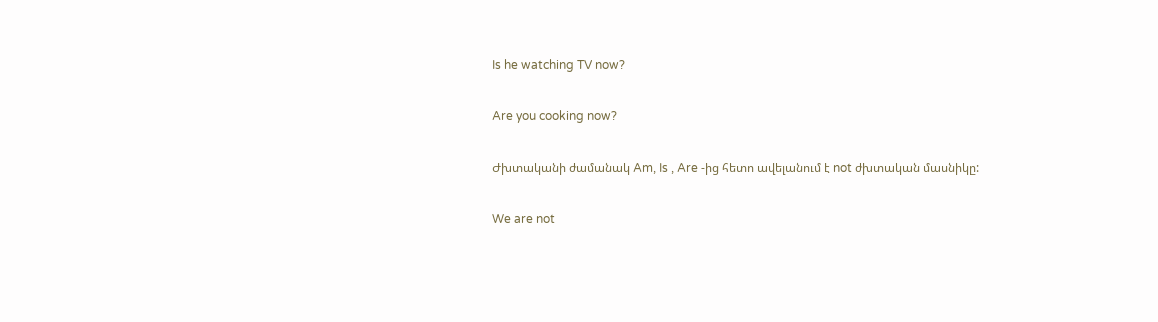Is he watching TV now?

Are you cooking now?

Ժխտականի ժամանակ Am, Is , Are -ից հետո ավելանում է not ժխտական մասնիկը:

We are not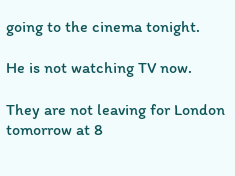going to the cinema tonight.

He is not watching TV now.

They are not leaving for London tomorrow at 8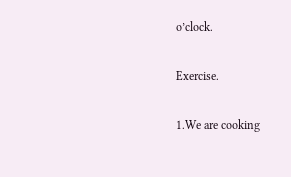o’clock.

Exercise.

1.We are cooking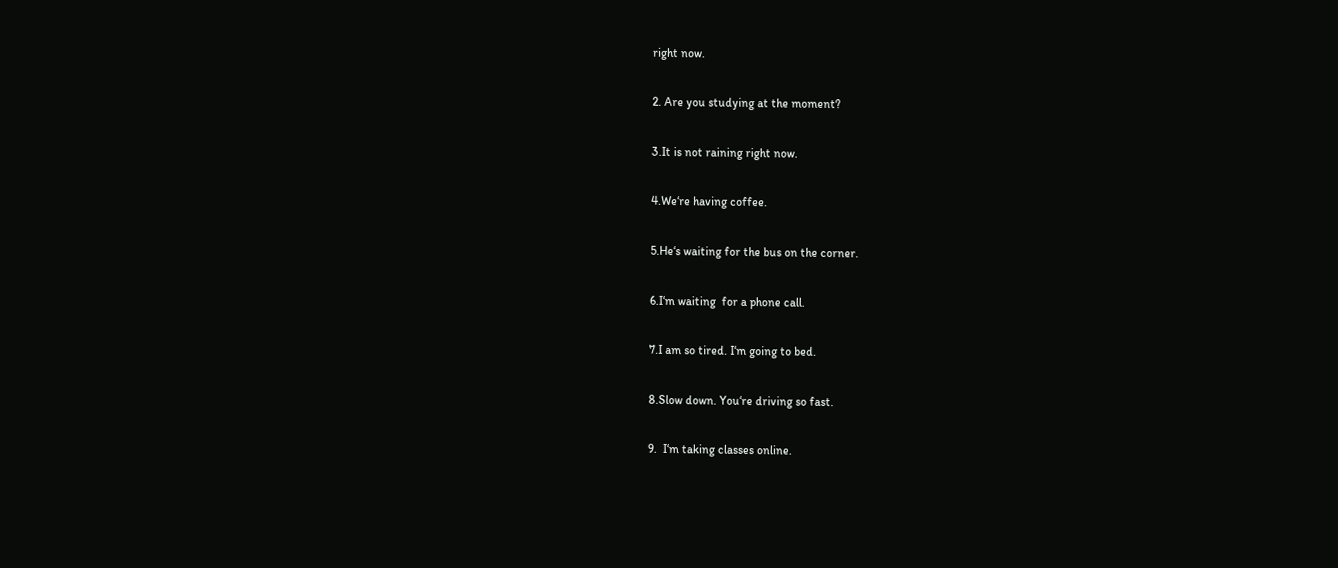right now.

2. Are you studying at the moment?

3.It is not raining right now.

4.We‘re having coffee.

5.He‘s waiting for the bus on the corner.

6.I‘m waiting  for a phone call.

7.I am so tired. I‘m going to bed.

8.Slow down. You‘re driving so fast.

9.  I‘m taking classes online.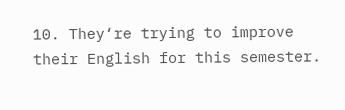10. They‘re trying to improve their English for this semester.